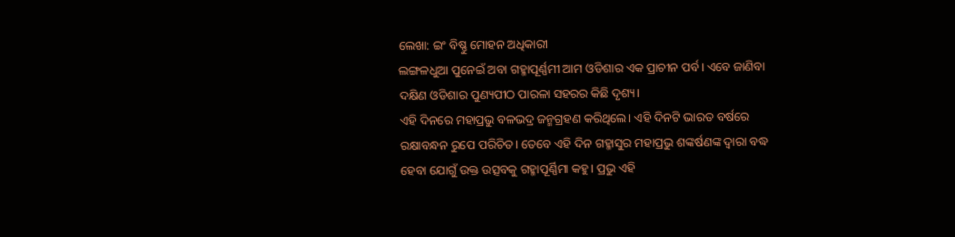ଲେଖା: ଇଂ ବିଷ୍ଣୁ ମୋହନ ଅଧିକାରୀ
ଲଙ୍ଗଳଧୁଆ ପୁନେଇଁ ଅବା ଗହ୍ମାପୂର୍ଣ୍ଣମୀ ଆମ ଓଡିଶାର ଏକ ପ୍ରାଚୀନ ପର୍ବ। ଏବେ ଜାଣିବା ଦକ୍ଷିଣ ଓଡିଶାର ପୁଣ୍ୟପୀଠ ପାରଳା ସହରର କିଛି ଦୃଶ୍ୟ।
ଏହି ଦିନରେ ମହାପ୍ରଭୁ ବଳଭଦ୍ର ଜନ୍ମଗ୍ରହଣ କରିଥିଲେ। ଏହି ଦିନଟି ଭାରତ ବର୍ଷରେ ରକ୍ଷାବନ୍ଧନ ରୁପେ ପରିଚିତ। ତେବେ ଏହି ଦିନ ଗହ୍ମାସୁର ମହାପ୍ରଭୁ ଶଙ୍କର୍ଷଣଙ୍କ ଦ୍ୱାରା ବଦ୍ଧ ହେବା ଯୋଗୁଁ ଉକ୍ତ ଉତ୍ସବକୁ ଗହ୍ମାପୂର୍ଣ୍ଣିମା କହୁ। ପ୍ରଭୁ ଏହି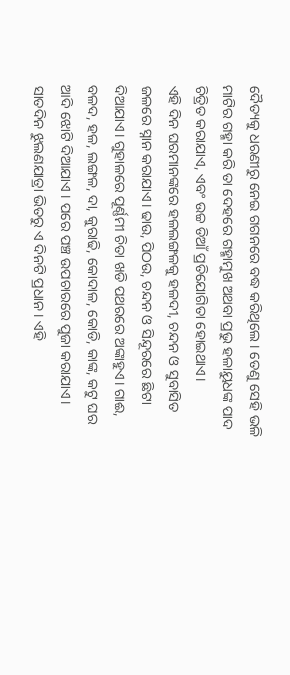ଦୈତ୍ୟକୁ ଧରଣୀରୁ ନେଇ ଗଗନରେ ବଦ୍ଧ କରିଥିଲେ। ତେଣୁ ସେହି ଭଳି ମାଟିର ଗହ୍ମା କରି ତା ଦେହରେ ଗହ୍ମାମୁଖ ଅଥବା ପ୍ରଭୁ ହଳାୟୁଧଙ୍କ ପାଦ ଚିତ୍ରିତ କରାଯାଏ, ଏବଂ ଉଚ୍ଚ ଡିଆଁ ପ୍ରତିଯୋଗିତା ହୋଇଥାଏ।
ଏହି ଦିନ ଘରମାନଙ୍କରେ ହଳଲଙ୍ଗଳକୁ ହଳଦୀ, ଚନ୍ଦନ ଓ ସୁବାସିତ ଜଳରେ ସ୍ନାନ କରାଯାଏ। ଢାଉ, ପିଠଉ, ଚନ୍ଦନ ଓ ସିନ୍ଦୂରରେ ଛିଟା ଦିଆଯାଏ। ଗୁହାଳରେ ପୂର୍ଣ୍ଣମୀ ଚିତା ଖଡି ପଥରରେ ଅଙ୍କାହୁଏ। ଗାଈ, ବଳଦ, ହଳ, ଲଙ୍ଗଳ, ଦା, କୁରାଢି, କୋଦାଳ, କୋଡି, କାଙ୍କ, କଟୁ ଘର ଆଦି ଝୋଟି ଦିଆଯାଏ । ପରେ ପଞ୍ଚ ଉପଚାରରେ ପୁଜା କରାଯାଏ। ସାତଦିନ ଝୁଲଣଯାତ୍ରା ଭିତରୁ ଏ ଦିନଟି ପ୍ରଧାନ। ଏହି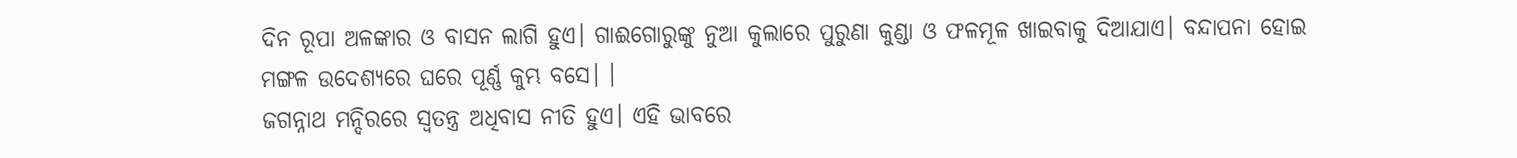ଦିନ ରୂପା ଅଳଙ୍କାର ଓ ବାସନ ଲାଗି ହୁଏ। ଗାଈଗୋରୁଙ୍କୁ ନୁଆ କୁଲାରେ ପୁରୁଣା କୁଣ୍ଡା ଓ ଫଳମୂଳ ଖାଇବାକୁ ଦିଆଯାଏ। ବନ୍ଦାପନା ହୋଇ ମଙ୍ଗଳ ଉଦେଶ୍ୟରେ ଘରେ ପୂର୍ଣ୍ଣ କୁମ୍ଭ ବସେ। ।
ଜଗନ୍ନାଥ ମନ୍ଦିରରେ ସ୍ୱତନ୍ତ୍ର ଅଧିବାସ ନୀତି ହୁଏ। ଏହି ଭାବରେ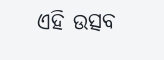ଏହି ଉତ୍ସବ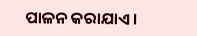ପାଳନ କରାଯାଏ।